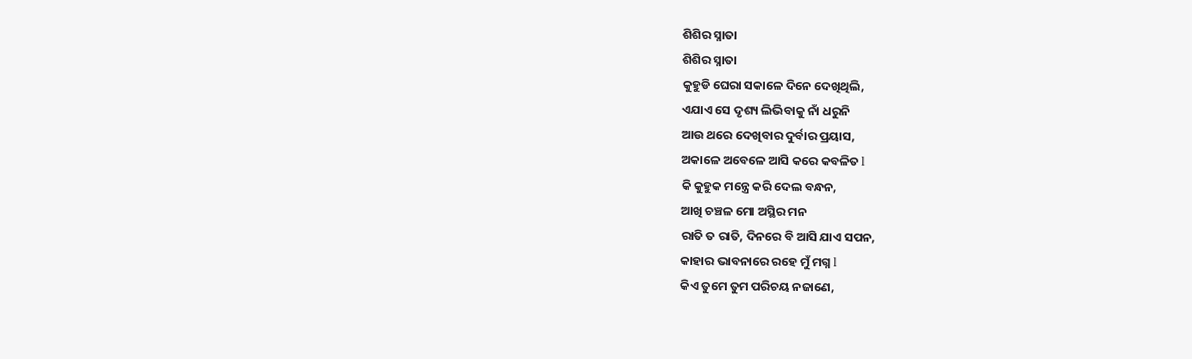ଶିଶିର ସ୍ନାତା
ଶିଶିର ସ୍ନାତା
କୁହୁଡି ଘେରା ସକାଳେ ଦିନେ ଦେଖିଥିଲି,
ଏଯାଏ ସେ ଦୃଶ୍ୟ ଲିଭିବାକୁ ନାଁ ଧରୁନି
ଆଉ ଥରେ ଦେଖିବାର ଦୁର୍ବାର ପ୍ରୟାସ,
ଅକାଳେ ଅବେଳେ ଆସି କରେ କବଳିତ l
କି କୁହୁକ ମନ୍ତ୍ରେ କରି ଦେଲ ବନ୍ଧନ,
ଆଖି ଚଞ୍ଚଳ ମୋ ଅସ୍ଥିର ମନ
ରାତି ତ ରାତି, ଦିନରେ ବି ଆସି ଯାଏ ସପନ,
କାହାର ଭାବନାରେ ରହେ ମୁଁ ମଗ୍ନ l
କିଏ ତୁମେ ତୁମ ପରିଚୟ ନଜାଣେ,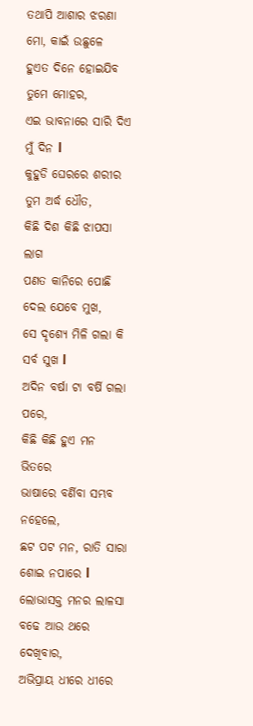ତଥାପି ଆଶାର ଝରଣା ମୋ, କାଇଁ ଉଛୁଳେ
ହୁଏତ ଦିନେ ହୋଇଯିବ ତୁମେ ମୋହର,
ଏଇ ଭାବନାରେ ସାରି ଦିଏ ମୁଁ ଦିନ l
କୁହୁଡି ଘେରରେ ଶରୀର ତୁମ ଅର୍ଦ୍ଧ ଧୌତ,
କିଛି ଦିଶ କିଛି ଝାପସା ଲାଗ
ପଣତ କାନିରେ ପୋଛି ଦେଲ ଯେବେ ମୁଖ,
ସେ ଦୃଶ୍ୟେ ମିଳି ଗଲା କି ସର୍ବ ସୁଖ l
ଅଦିନ ବର୍ଷା ଟା ବର୍ଷି ଗଲା ପରେ,
କିଛି କିଛି ହୁଏ ମନ ଭିତରେ
ଭାଷାରେ ବର୍ଣିବା ସମ୍ଭବ ନହେଲେ,
ଛଟ ପଟ ମନ, ରାତି ସାରା ଶୋଇ ନପାରେ l
ଲୋଭାସକ୍ତ ମନର ଲାଳସା ବଢେ ଆଉ ଥରେ ଦେଖିବାର,
ଅଭିପ୍ରାୟ ଧୀରେ ଧୀରେ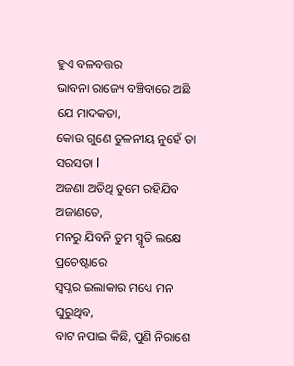ହୁଏ ବଳବତ୍ତର
ଭାବନା ରାଜ୍ୟେ ବଞ୍ଚିବାରେ ଅଛି ଯେ ମାଦକତା,
କୋଉ ଗୁଣେ ତୁଳନୀୟ ନୁହେଁ ତା ସରସତା l
ଅଜଣା ଅତିଥି ତୁମେ ରହିଯିବ ଅଜାଣତେ,
ମନରୁ ଯିବନି ତୁମ ସ୍ମୃତି ଲକ୍ଷେ ପ୍ରଚେଷ୍ଟାରେ
ସ୍ଵପ୍ନର ଇଲାକାର ମଧ୍ୟେ ମନ ଘୁରୁଥିବ,
ବାଟ ନପାଇ କିଛି, ପୁଣି ନିରାଶେ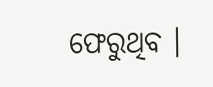ଫେରୁଥିବ ।